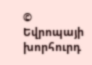© Եվրոպայի խորհուրդ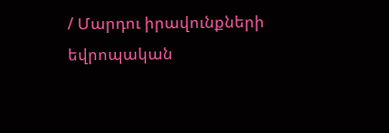/ Մարդու իրավունքների եվրոպական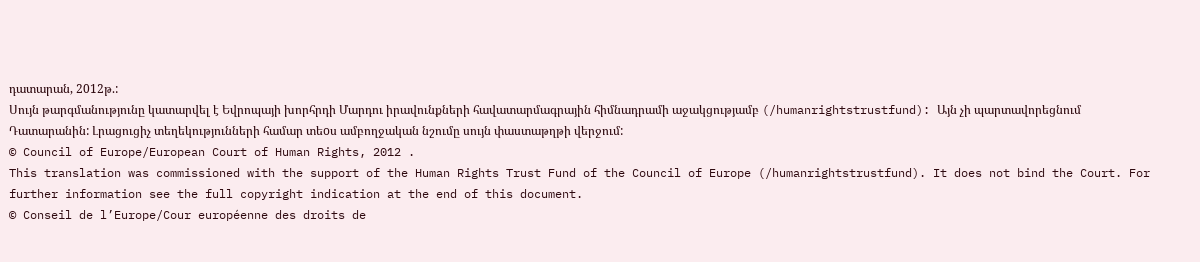դատարան, 2012թ.:
Սույն թարգմանությունը կատարվել է Եվրոպայի խորհրդի Մարդու իրավունքների հավատարմագրային հիմնադրամի աջակցությամբ (/humanrightstrustfund): Այն չի պարտավորեցնում Դատարանին: Լրացուցիչ տեղեկությունների համար տեoս ամբողջական նշումը սույն փաստաթղթի վերջում:
© Council of Europe/European Court of Human Rights, 2012 .
This translation was commissioned with the support of the Human Rights Trust Fund of the Council of Europe (/humanrightstrustfund). It does not bind the Court. For further information see the full copyright indication at the end of this document.
© Conseil de l’Europe/Cour européenne des droits de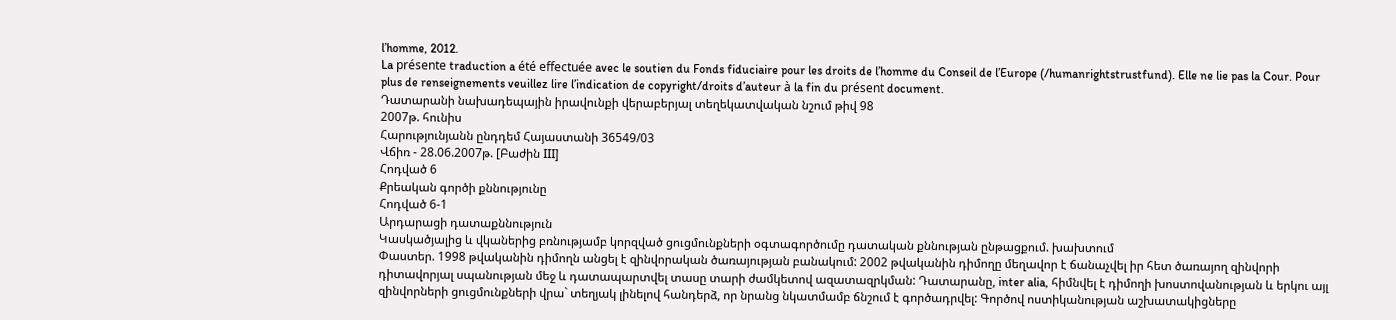l’homme, 2012.
La présente traduction a été effectuée avec le soutien du Fonds fiduciaire pour les droits de l’homme du Conseil de l’Europe (/humanrightstrustfund). Elle ne lie pas la Cour. Pour plus de renseignements veuillez lire l’indication de copyright/droits d’auteur à la fin du présent document.
Դատարանի նախադեպային իրավունքի վերաբերյալ տեղեկատվական նշում թիվ 98
2007թ. հունիս
Հարությունյանն ընդդեմ Հայաստանի 36549/03
Վճիռ - 28.06.2007թ. [Բաժին III]
Հոդված 6
Քրեական գործի քննությունը
Հոդված 6-1
Արդարացի դատաքննություն
Կասկածյալից և վկաներից բռնությամբ կորզված ցուցմունքների օգտագործումը դատական քննության ընթացքում. խախտում
Փաստեր. 1998 թվականին դիմողն անցել է զինվորական ծառայության բանակում: 2002 թվականին դիմողը մեղավոր է ճանաչվել իր հետ ծառայող զինվորի դիտավորյալ սպանության մեջ և դատապարտվել տասը տարի ժամկետով ազատազրկման: Դատարանը, inter alia, հիմնվել է դիմողի խոստովանության և երկու այլ զինվորների ցուցմունքների վրա` տեղյակ լինելով հանդերձ, որ նրանց նկատմամբ ճնշում է գործադրվել: Գործով ոստիկանության աշխատակիցները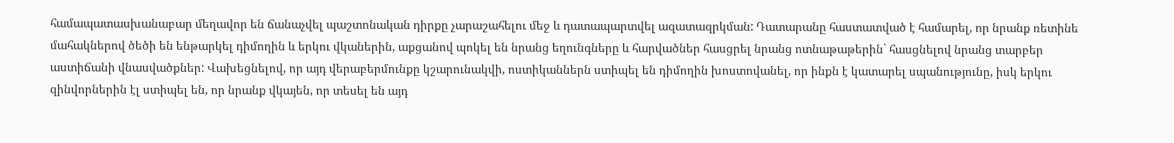համապատասխանաբար մեղավոր են ճանաչվել պաշտոնական դիրքը չարաշահելու մեջ և դատապարտվել ազատազրկման: Դատարանը հաստատված է համարել, որ նրանք ռետինե մահակներով ծեծի են ենթարկել դիմողին և երկու վկաներին, աքցանով պոկել են նրանց եղունգները և հարվածներ հասցրել նրանց ոտնաթաթերին` հասցնելով նրանց տարբեր աստիճանի վնասվածքներ: Վախեցնելով, որ այդ վերաբերմունքը կշարունակվի, ոստիկաններն ստիպել են դիմողին խոստովանել, որ ինքն է կատարել սպանությունը, իսկ երկու զինվորներին էլ ստիպել են, որ նրանք վկայեն, որ տեսել են այդ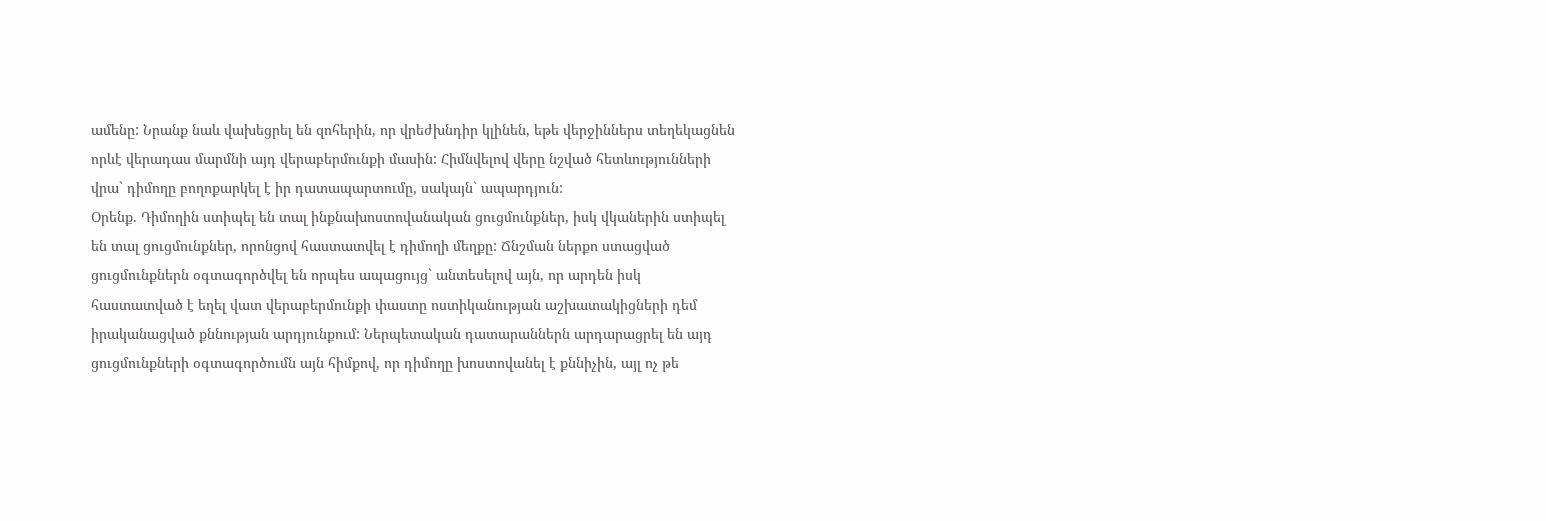ամենը: Նրանք նաև վախեցրել են զոհերին, որ վրեժխնդիր կլինեն, եթե վերջիններս տեղեկացնեն որևէ վերադաս մարմնի այդ վերաբերմունքի մասին: Հիմնվելով վերը նշված հետևությունների վրա` դիմողը բողոքարկել է իր դատապարտումը, սակայն` ապարդյուն:
Օրենք. Դիմողին ստիպել են տալ ինքնախոստովանական ցուցմունքներ, իսկ վկաներին ստիպել են տալ ցուցմունքներ, որոնցով հաստատվել է դիմողի մեղքը: Ճնշման ներքո ստացված ցուցմունքներն օգտագործվել են որպես ապացույց` անտեսելով այն, որ արդեն իսկ հաստատված է եղել վատ վերաբերմունքի փաստը ոստիկանության աշխատակիցների դեմ իրականացված քննության արդյունքում: Ներպետական դատարաններն արդարացրել են այդ ցուցմունքների օգտագործումն այն հիմքով, որ դիմողը խոստովանել է քննիչին, այլ ոչ թե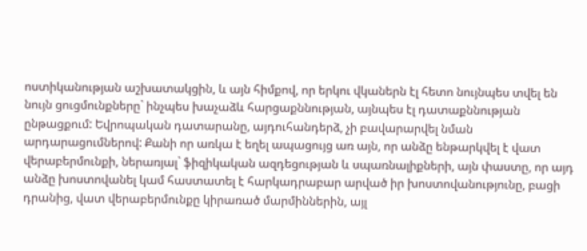ոստիկանության աշխատակցին, և այն հիմքով, որ երկու վկաներն էլ հետո նույնպես տվել են նույն ցուցմունքները` ինչպես խաչաձև հարցաքննության, այնպես էլ դատաքննության ընթացքում: Եվրոպական դատարանը, այդուհանդերձ, չի բավարարվել նման արդարացումներով: Քանի որ առկա է եղել ապացույց առ այն, որ անձը ենթարկվել է վատ վերաբերմունքի, ներառյալ` ֆիզիկական ազդեցության և սպառնալիքների, այն փաստը, որ այդ անձը խոստովանել կամ հաստատել է հարկադրաբար արված իր խոստովանությունը, բացի դրանից, վատ վերաբերմունքը կիրառած մարմիններին, այլ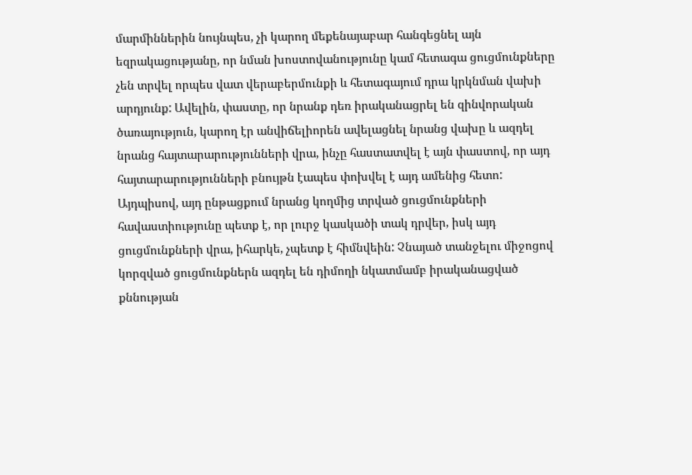մարմիններին նույնպես, չի կարող մեքենայաբար հանգեցնել այն եզրակացությանը, որ նման խոստովանությունը կամ հետագա ցուցմունքները չեն տրվել որպես վատ վերաբերմունքի և հետագայում դրա կրկնման վախի արդյունք: Ավելին, փաստը, որ նրանք դեռ իրականացրել են զինվորական ծառայություն, կարող էր անվիճելիորեն ավելացնել նրանց վախը և ազդել նրանց հայտարարությունների վրա, ինչը հաստատվել է այն փաստով, որ այդ հայտարարությունների բնույթն էապես փոխվել է այդ ամենից հետո: Այդպիսով, այդ ընթացքում նրանց կողմից տրված ցուցմունքների հավաստիությունը պետք է, որ լուրջ կասկածի տակ դրվեր, իսկ այդ ցուցմունքների վրա, իհարկե, չպետք է հիմնվեին: Չնայած տանջելու միջոցով կորզված ցուցմունքներն ազդել են դիմողի նկատմամբ իրականացված քննության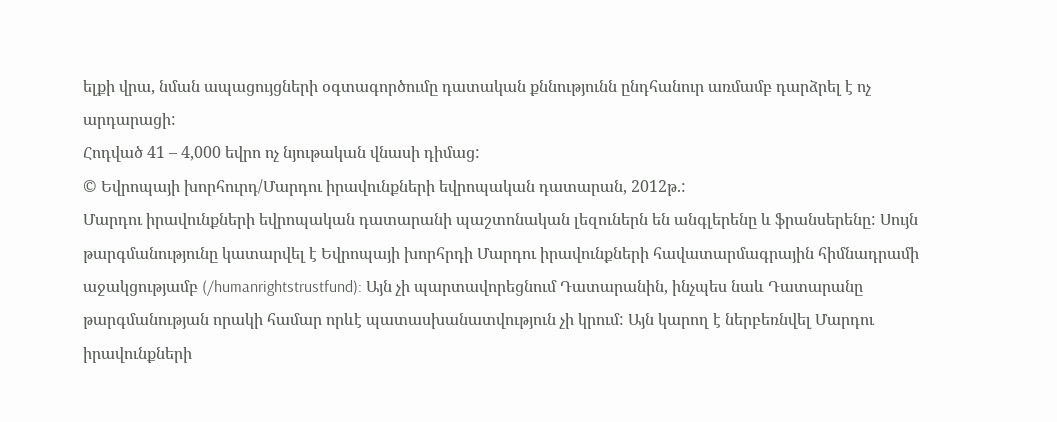ելքի վրա, նման ապացույցների օգտագործումը դատական քննությունն ընդհանուր առմամբ դարձրել է ոչ արդարացի:
Հոդված 41 – 4,000 եվրո ոչ նյութական վնասի դիմաց:
© Եվրոպայի խորհուրդ/Մարդու իրավունքների եվրոպական դատարան, 2012թ.:
Մարդու իրավունքների եվրոպական դատարանի պաշտոնական լեզուներն են անգլերենը և ֆրանսերենը: Սույն թարգմանությունը կատարվել է Եվրոպայի խորհրդի Մարդու իրավունքների հավատարմագրային հիմնադրամի աջակցությամբ (/humanrightstrustfund): Այն չի պարտավորեցնում Դատարանին, ինչպես նաև Դատարանը թարգմանության որակի համար որևէ պատասխանատվություն չի կրում: Այն կարող է ներբեռնվել Մարդու իրավունքների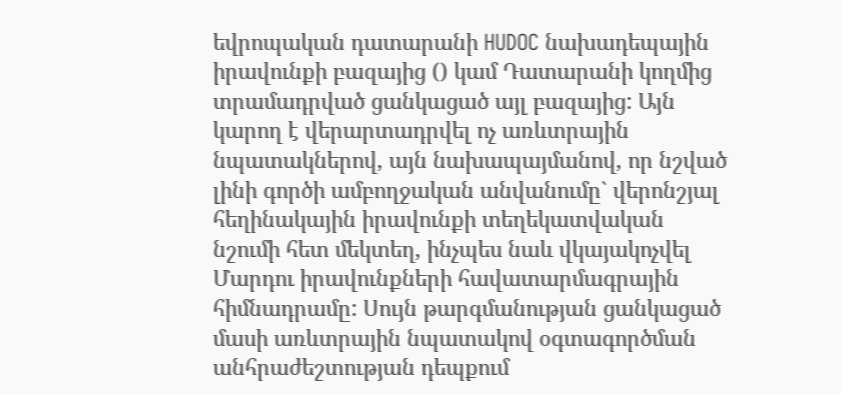եվրոպական դատարանի HUDOC նախադեպային իրավունքի բազայից () կամ Դատարանի կողմից տրամադրված ցանկացած այլ բազայից: Այն կարող է վերարտադրվել ոչ առևտրային նպատակներով, այն նախապայմանով, որ նշված լինի գործի ամբողջական անվանումը` վերոնշյալ հեղինակային իրավունքի տեղեկատվական նշումի հետ մեկտեղ, ինչպես նաև վկայակոչվել Մարդու իրավունքների հավատարմագրային հիմնադրամը: Սույն թարգմանության ցանկացած մասի առևտրային նպատակով օգտագործման անհրաժեշտության դեպքում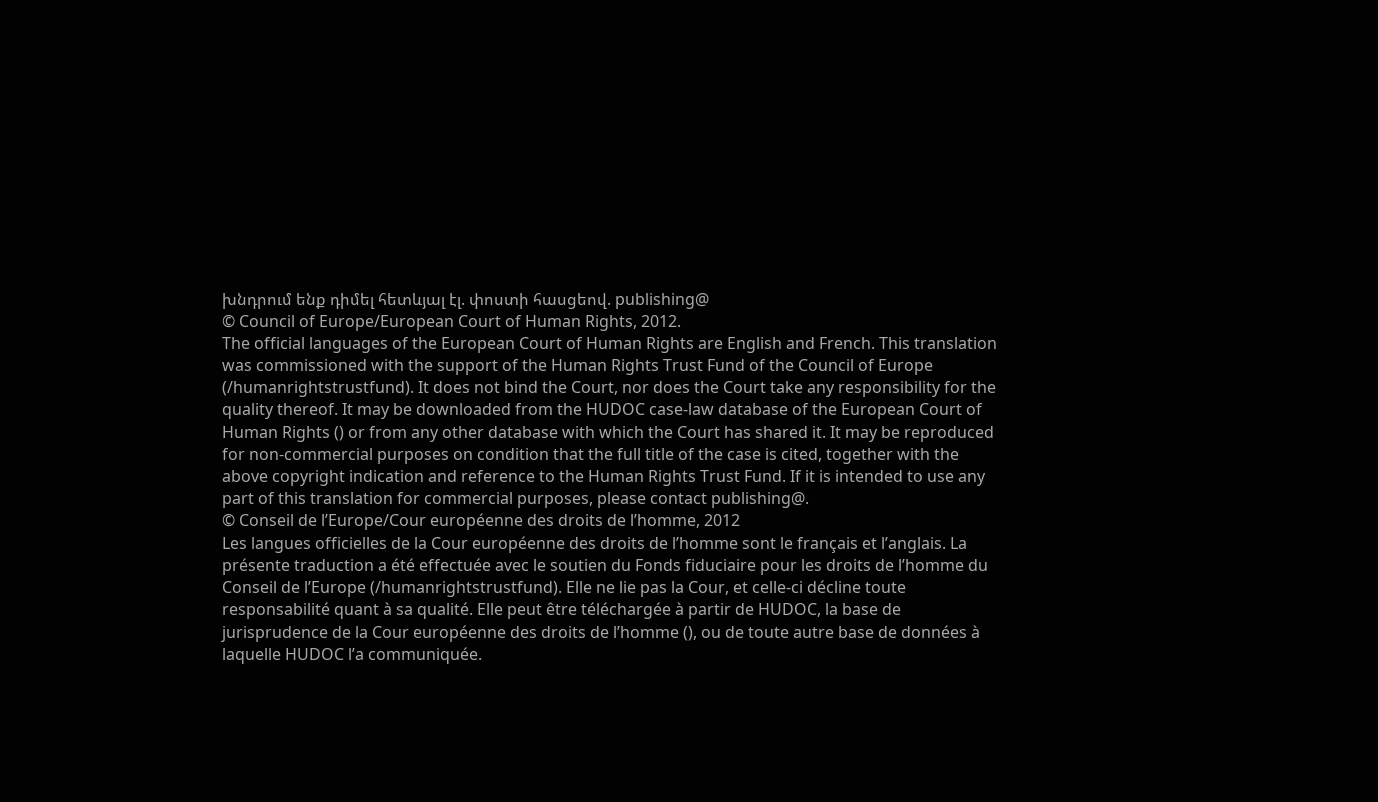խնդրում ենք դիմել հետևյալ էլ. փոստի հասցեով. publishing@
© Council of Europe/European Court of Human Rights, 2012.
The official languages of the European Court of Human Rights are English and French. This translation was commissioned with the support of the Human Rights Trust Fund of the Council of Europe (/humanrightstrustfund). It does not bind the Court, nor does the Court take any responsibility for the quality thereof. It may be downloaded from the HUDOC case-law database of the European Court of Human Rights () or from any other database with which the Court has shared it. It may be reproduced for non-commercial purposes on condition that the full title of the case is cited, together with the above copyright indication and reference to the Human Rights Trust Fund. If it is intended to use any part of this translation for commercial purposes, please contact publishing@.
© Conseil de l’Europe/Cour européenne des droits de l’homme, 2012
Les langues officielles de la Cour européenne des droits de l’homme sont le français et l’anglais. La présente traduction a été effectuée avec le soutien du Fonds fiduciaire pour les droits de l’homme du Conseil de l’Europe (/humanrightstrustfund). Elle ne lie pas la Cour, et celle-ci décline toute responsabilité quant à sa qualité. Elle peut être téléchargée à partir de HUDOC, la base de jurisprudence de la Cour européenne des droits de l’homme (), ou de toute autre base de données à laquelle HUDOC l’a communiquée.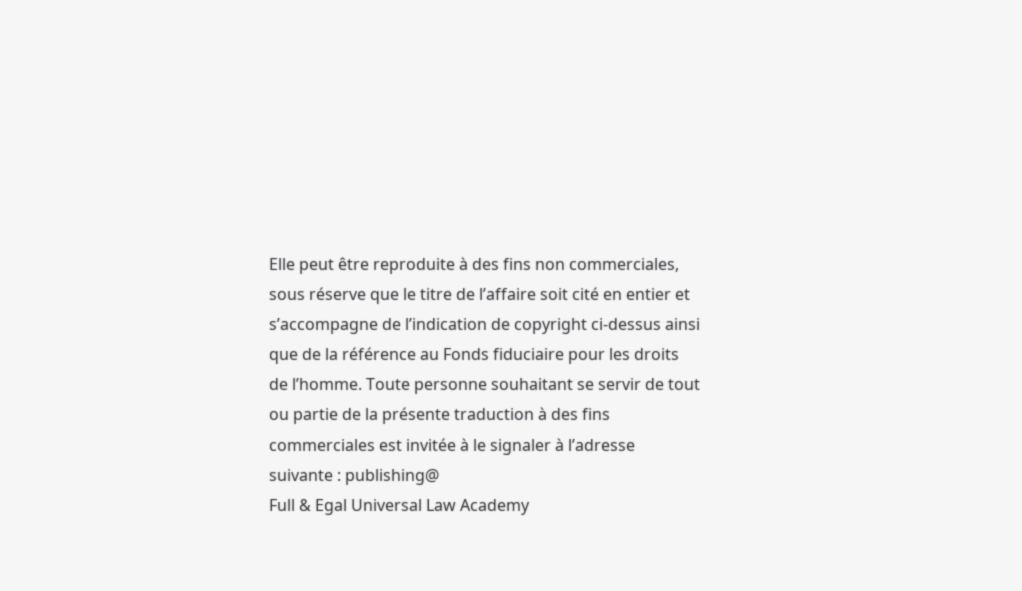Elle peut être reproduite à des fins non commerciales, sous réserve que le titre de l’affaire soit cité en entier et s’accompagne de l’indication de copyright ci-dessus ainsi que de la référence au Fonds fiduciaire pour les droits de l’homme. Toute personne souhaitant se servir de tout ou partie de la présente traduction à des fins commerciales est invitée à le signaler à l’adresse suivante : publishing@
Full & Egal Universal Law Academy